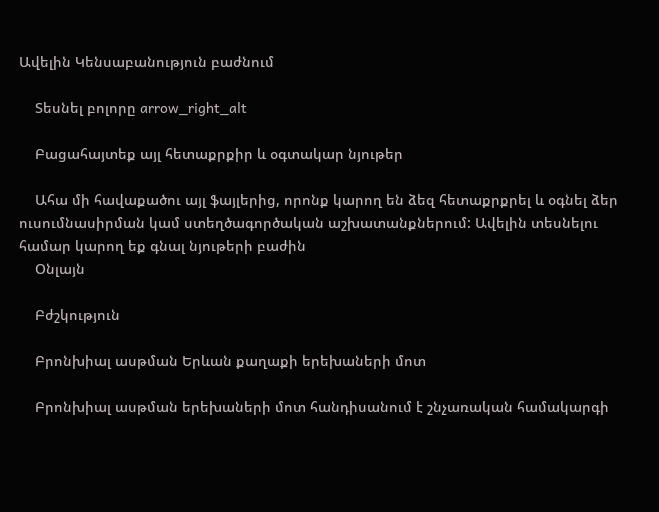Ավելին Կենսաբանություն բաժնում

    Տեսնել բոլորը arrow_right_alt

    Բացահայտեք այլ հետաքրքիր և օգտակար նյութեր

    Ահա մի հավաքածու այլ ֆայլերից, որոնք կարող են ձեզ հետաքրքրել և օգնել ձեր ուսումնասիրման կամ ստեղծագործական աշխատանքներում: Ավելին տեսնելու համար կարող եք գնալ նյութերի բաժին
    Օնլայն

    Բժշկություն

    Բրոնխիալ ասթման Երևան քաղաքի երեխաների մոտ

    Բրոնխիալ ասթման երեխաների մոտ հանդիսանում է շնչառական համակարգի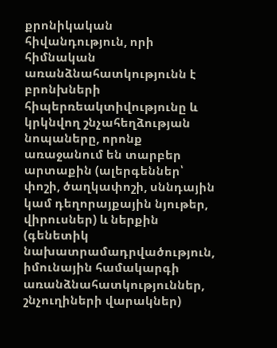քրոնիկական հիվանդություն, որի հիմնական առանձնահատկությունն է բրոնխների հիպերռեակտիվությունը և կրկնվող շնչահեղձության նոպաները, որոնք առաջանում են տարբեր արտաքին (ալերգեններ՝ փոշի, ծաղկափոշի, սննդային կամ դեղորայքային նյութեր, վիրուսներ) և ներքին (գենետիկ նախատրամադրվածություն, իմունային համակարգի առանձնահատկություններ, շնչուղիների վարակներ)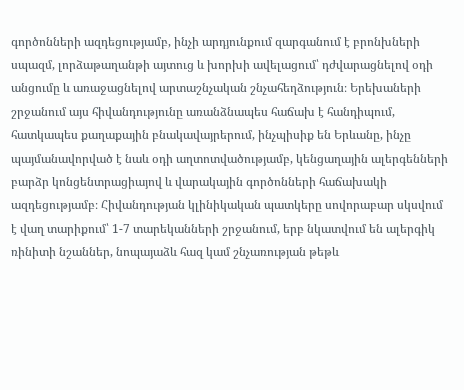գործոնների ազդեցությամբ, ինչի արդյունքում զարգանում է բրոնխների սպազմ, լորձաթաղանթի այտուց և խորխի ավելացում՝ դժվարացնելով օդի անցումը և առաջացնելով արտաշնչական շնչահեղձություն։ Երեխաների շրջանում այս հիվանդությունը առանձնապես հաճախ է հանդիպում, հատկապես քաղաքային բնակավայրերում, ինչպիսիք են Երևանը, ինչը պայմանավորված է նաև օդի աղտոտվածությամբ, կենցաղային ալերգենների բարձր կոնցենտրացիայով և վարակային գործոնների հաճախակի ազդեցությամբ։ Հիվանդության կլինիկական պատկերը սովորաբար սկսվում է վաղ տարիքում՝ 1-7 տարեկանների շրջանում, երբ նկատվում են ալերգիկ ռինիտի նշաններ, նոպայաձև հազ կամ շնչառության թեթև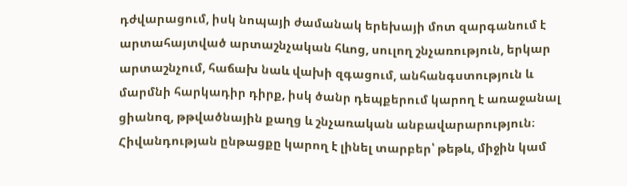դժվարացում, իսկ նոպայի ժամանակ երեխայի մոտ զարգանում է արտահայտված արտաշնչական հևոց, սուլող շնչառություն, երկար արտաշնչում, հաճախ նաև վախի զգացում, անհանգստություն և մարմնի հարկադիր դիրք, իսկ ծանր դեպքերում կարող է առաջանալ ցիանոզ, թթվածնային քաղց և շնչառական անբավարարություն։ Հիվանդության ընթացքը կարող է լինել տարբեր՝ թեթև, միջին կամ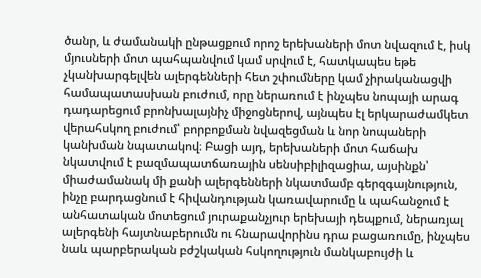ծանր, և ժամանակի ընթացքում որոշ երեխաների մոտ նվազում է, իսկ մյուսների մոտ պահպանվում կամ սրվում է, հատկապես եթե չկանխարգելվեն ալերգենների հետ շփումները կամ չիրականացվի համապատասխան բուժում, որը ներառում է ինչպես նոպայի արագ դադարեցում բրոնխալայնիչ միջոցներով, այնպես էլ երկարաժամկետ վերահսկող բուժում՝ բորբոքման նվազեցման և նոր նոպաների կանխման նպատակով։ Բացի այդ, երեխաների մոտ հաճախ նկատվում է բազմապատճառային սենսիբիլիզացիա, այսինքն՝ միաժամանակ մի քանի ալերգենների նկատմամբ գերզգայնություն, ինչը բարդացնում է հիվանդության կառավարումը և պահանջում է անհատական մոտեցում յուրաքանչյուր երեխայի դեպքում, ներառյալ ալերգենի հայտնաբերումն ու հնարավորինս դրա բացառումը, ինչպես նաև պարբերական բժշկական հսկողություն մանկաբույժի և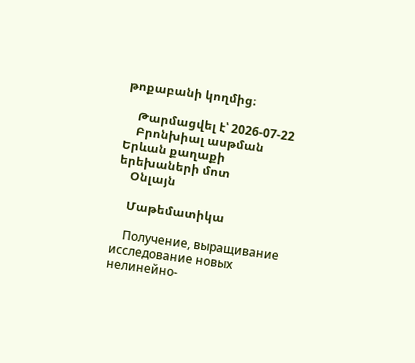թոքաբանի կողմից։

    Թարմացվել է՝ 2026-07-22
    Բրոնխիալ ասթման Երևան քաղաքի երեխաների մոտ
    Օնլայն

    Մաթեմատիկա

    Получение, выращивание исследование новых нелинейно-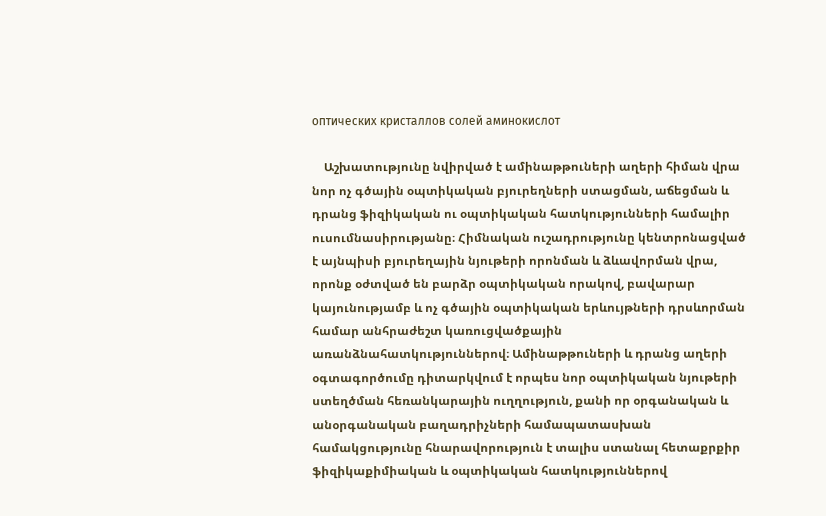оптических кристаллов солей аминокислот

    Աշխատությունը նվիրված է ամինաթթուների աղերի հիման վրա նոր ոչ գծային օպտիկական բյուրեղների ստացման, աճեցման և դրանց ֆիզիկական ու օպտիկական հատկությունների համալիր ուսումնասիրությանը։ Հիմնական ուշադրությունը կենտրոնացված է այնպիսի բյուրեղային նյութերի որոնման և ձևավորման վրա, որոնք օժտված են բարձր օպտիկական որակով, բավարար կայունությամբ և ոչ գծային օպտիկական երևույթների դրսևորման համար անհրաժեշտ կառուցվածքային առանձնահատկություններով։ Ամինաթթուների և դրանց աղերի օգտագործումը դիտարկվում է որպես նոր օպտիկական նյութերի ստեղծման հեռանկարային ուղղություն, քանի որ օրգանական և անօրգանական բաղադրիչների համապատասխան համակցությունը հնարավորություն է տալիս ստանալ հետաքրքիր ֆիզիկաքիմիական և օպտիկական հատկություններով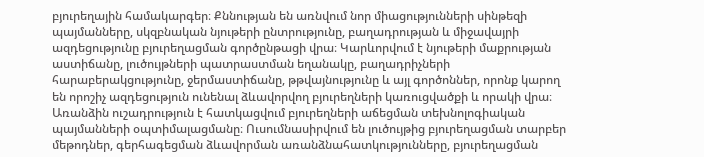բյուրեղային համակարգեր։ Քննության են առնվում նոր միացությունների սինթեզի պայմանները, սկզբնական նյութերի ընտրությունը, բաղադրության և միջավայրի ազդեցությունը բյուրեղացման գործընթացի վրա։ Կարևորվում է նյութերի մաքրության աստիճանը, լուծույթների պատրաստման եղանակը, բաղադրիչների հարաբերակցությունը, ջերմաստիճանը, թթվայնությունը և այլ գործոններ, որոնք կարող են որոշիչ ազդեցություն ունենալ ձևավորվող բյուրեղների կառուցվածքի և որակի վրա։ Առանձին ուշադրություն է հատկացվում բյուրեղների աճեցման տեխնոլոգիական պայմանների օպտիմալացմանը։ Ուսումնասիրվում են լուծույթից բյուրեղացման տարբեր մեթոդներ, գերհագեցման ձևավորման առանձնահատկությունները, բյուրեղացման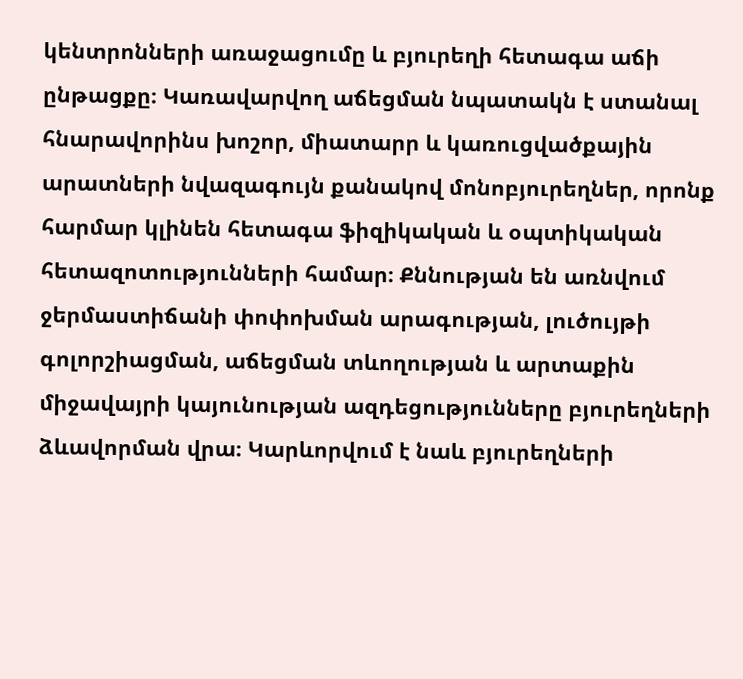կենտրոնների առաջացումը և բյուրեղի հետագա աճի ընթացքը։ Կառավարվող աճեցման նպատակն է ստանալ հնարավորինս խոշոր, միատարր և կառուցվածքային արատների նվազագույն քանակով մոնոբյուրեղներ, որոնք հարմար կլինեն հետագա ֆիզիկական և օպտիկական հետազոտությունների համար։ Քննության են առնվում ջերմաստիճանի փոփոխման արագության, լուծույթի գոլորշիացման, աճեցման տևողության և արտաքին միջավայրի կայունության ազդեցությունները բյուրեղների ձևավորման վրա։ Կարևորվում է նաև բյուրեղների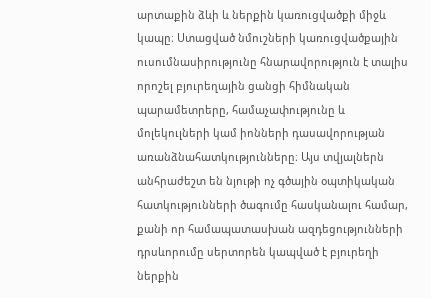արտաքին ձևի և ներքին կառուցվածքի միջև կապը։ Ստացված նմուշների կառուցվածքային ուսումնասիրությունը հնարավորություն է տալիս որոշել բյուրեղային ցանցի հիմնական պարամետրերը, համաչափությունը և մոլեկուլների կամ իոնների դասավորության առանձնահատկությունները։ Այս տվյալներն անհրաժեշտ են նյութի ոչ գծային օպտիկական հատկությունների ծագումը հասկանալու համար, քանի որ համապատասխան ազդեցությունների դրսևորումը սերտորեն կապված է բյուրեղի ներքին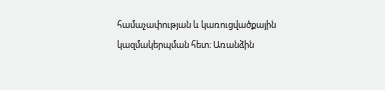համաչափության և կառուցվածքային կազմակերպման հետ։ Առանձին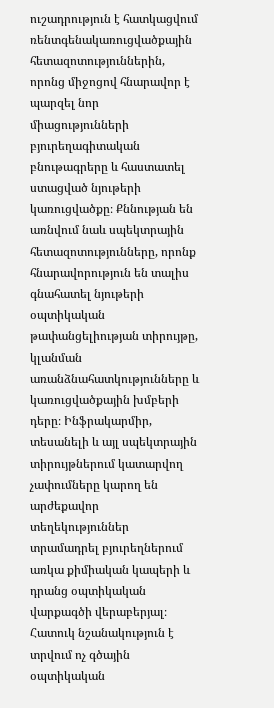ուշադրություն է հատկացվում ռենտգենակառուցվածքային հետազոտություններին, որոնց միջոցով հնարավոր է պարզել նոր միացությունների բյուրեղագիտական բնութագրերը և հաստատել ստացված նյութերի կառուցվածքը։ Քննության են առնվում նաև սպեկտրային հետազոտությունները, որոնք հնարավորություն են տալիս գնահատել նյութերի օպտիկական թափանցելիության տիրույթը, կլանման առանձնահատկությունները և կառուցվածքային խմբերի դերը։ Ինֆրակարմիր, տեսանելի և այլ սպեկտրային տիրույթներում կատարվող չափումները կարող են արժեքավոր տեղեկություններ տրամադրել բյուրեղներում առկա քիմիական կապերի և դրանց օպտիկական վարքագծի վերաբերյալ։ Հատուկ նշանակություն է տրվում ոչ գծային օպտիկական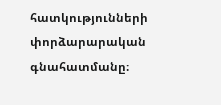հատկությունների փորձարարական գնահատմանը։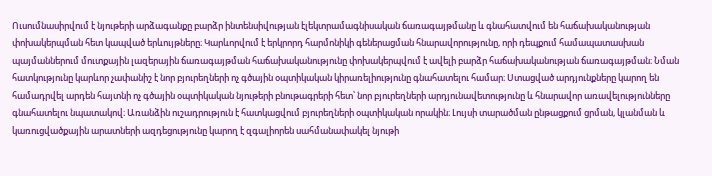Ուսումնասիրվում է նյութերի արձագանքը բարձր ինտենսիվության էլեկտրամագնիսական ճառագայթմանը և գնահատվում են հաճախականության փոխակերպման հետ կապված երևույթները։ Կարևորվում է երկրորդ հարմոնիկի գեներացման հնարավորությունը, որի դեպքում համապատասխան պայմաններում մուտքային լազերային ճառագայթման հաճախականությունը փոխակերպվում է ավելի բարձր հաճախականության ճառագայթման։ Նման հատկությունը կարևոր չափանիշ է նոր բյուրեղների ոչ գծային օպտիկական կիրառելիությունը գնահատելու համար։ Ստացված արդյունքները կարող են համադրվել արդեն հայտնի ոչ գծային օպտիկական նյութերի բնութագրերի հետ՝ նոր բյուրեղների արդյունավետությունը և հնարավոր առավելությունները գնահատելու նպատակով։ Առանձին ուշադրություն է հատկացվում բյուրեղների օպտիկական որակին։ Լույսի տարածման ընթացքում ցրման, կլանման և կառուցվածքային արատների ազդեցությունը կարող է զգալիորեն սահմանափակել նյութի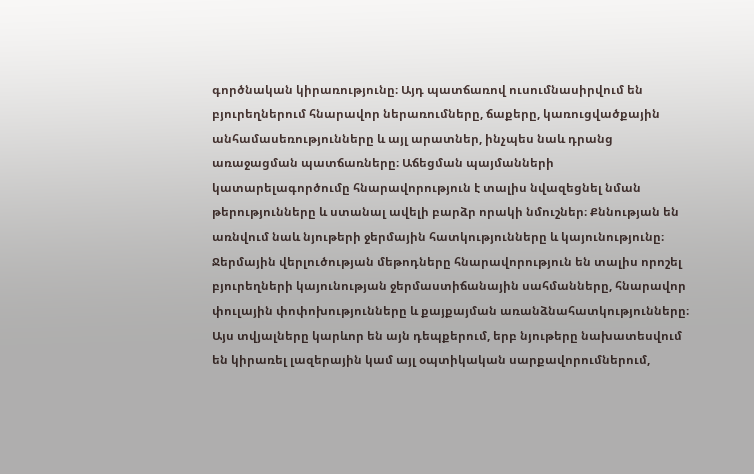գործնական կիրառությունը։ Այդ պատճառով ուսումնասիրվում են բյուրեղներում հնարավոր ներառումները, ճաքերը, կառուցվածքային անհամասեռությունները և այլ արատներ, ինչպես նաև դրանց առաջացման պատճառները։ Աճեցման պայմանների կատարելագործումը հնարավորություն է տալիս նվազեցնել նման թերությունները և ստանալ ավելի բարձր որակի նմուշներ։ Քննության են առնվում նաև նյութերի ջերմային հատկությունները և կայունությունը։ Ջերմային վերլուծության մեթոդները հնարավորություն են տալիս որոշել բյուրեղների կայունության ջերմաստիճանային սահմանները, հնարավոր փուլային փոփոխությունները և քայքայման առանձնահատկությունները։ Այս տվյալները կարևոր են այն դեպքերում, երբ նյութերը նախատեսվում են կիրառել լազերային կամ այլ օպտիկական սարքավորումներում,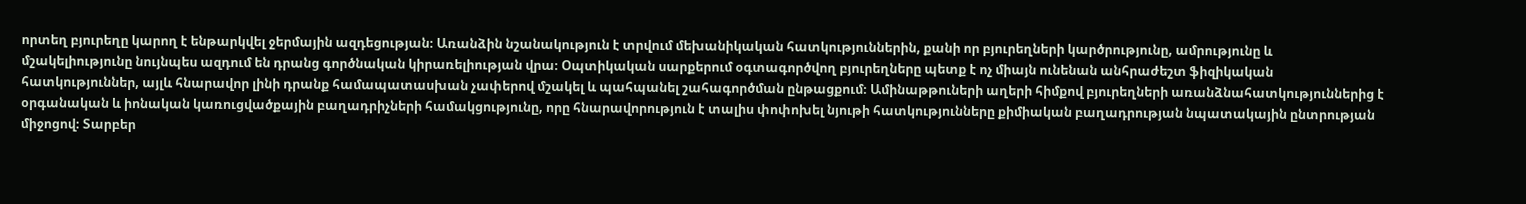որտեղ բյուրեղը կարող է ենթարկվել ջերմային ազդեցության։ Առանձին նշանակություն է տրվում մեխանիկական հատկություններին, քանի որ բյուրեղների կարծրությունը, ամրությունը և մշակելիությունը նույնպես ազդում են դրանց գործնական կիրառելիության վրա։ Օպտիկական սարքերում օգտագործվող բյուրեղները պետք է ոչ միայն ունենան անհրաժեշտ ֆիզիկական հատկություններ, այլև հնարավոր լինի դրանք համապատասխան չափերով մշակել և պահպանել շահագործման ընթացքում։ Ամինաթթուների աղերի հիմքով բյուրեղների առանձնահատկություններից է օրգանական և իոնական կառուցվածքային բաղադրիչների համակցությունը, որը հնարավորություն է տալիս փոփոխել նյութի հատկությունները քիմիական բաղադրության նպատակային ընտրության միջոցով։ Տարբեր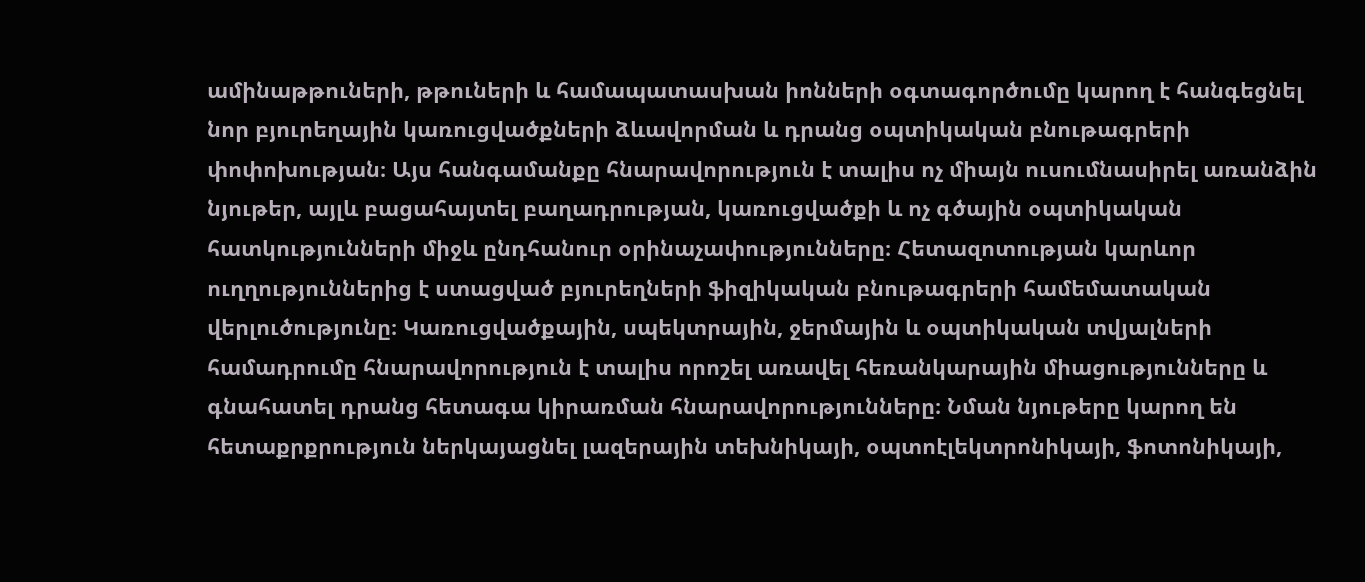ամինաթթուների, թթուների և համապատասխան իոնների օգտագործումը կարող է հանգեցնել նոր բյուրեղային կառուցվածքների ձևավորման և դրանց օպտիկական բնութագրերի փոփոխության։ Այս հանգամանքը հնարավորություն է տալիս ոչ միայն ուսումնասիրել առանձին նյութեր, այլև բացահայտել բաղադրության, կառուցվածքի և ոչ գծային օպտիկական հատկությունների միջև ընդհանուր օրինաչափությունները։ Հետազոտության կարևոր ուղղություններից է ստացված բյուրեղների ֆիզիկական բնութագրերի համեմատական վերլուծությունը։ Կառուցվածքային, սպեկտրային, ջերմային և օպտիկական տվյալների համադրումը հնարավորություն է տալիս որոշել առավել հեռանկարային միացությունները և գնահատել դրանց հետագա կիրառման հնարավորությունները։ Նման նյութերը կարող են հետաքրքրություն ներկայացնել լազերային տեխնիկայի, օպտոէլեկտրոնիկայի, ֆոտոնիկայի,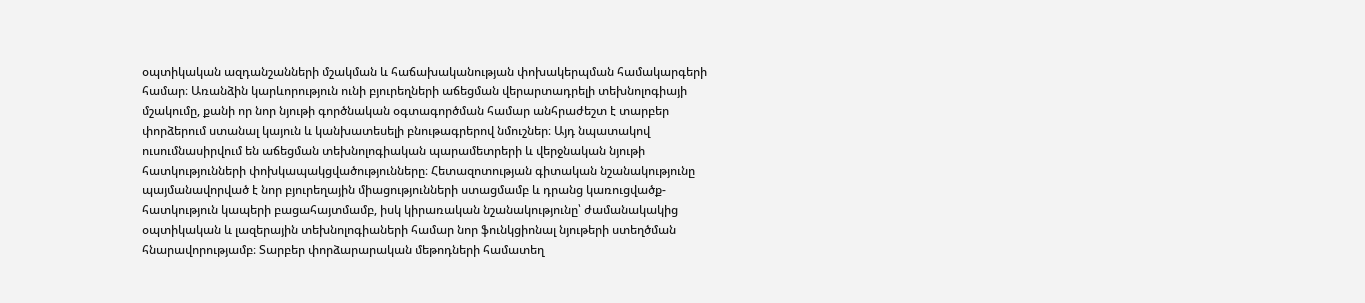օպտիկական ազդանշանների մշակման և հաճախականության փոխակերպման համակարգերի համար։ Առանձին կարևորություն ունի բյուրեղների աճեցման վերարտադրելի տեխնոլոգիայի մշակումը, քանի որ նոր նյութի գործնական օգտագործման համար անհրաժեշտ է տարբեր փորձերում ստանալ կայուն և կանխատեսելի բնութագրերով նմուշներ։ Այդ նպատակով ուսումնասիրվում են աճեցման տեխնոլոգիական պարամետրերի և վերջնական նյութի հատկությունների փոխկապակցվածությունները։ Հետազոտության գիտական նշանակությունը պայմանավորված է նոր բյուրեղային միացությունների ստացմամբ և դրանց կառուցվածք-հատկություն կապերի բացահայտմամբ, իսկ կիրառական նշանակությունը՝ ժամանակակից օպտիկական և լազերային տեխնոլոգիաների համար նոր ֆունկցիոնալ նյութերի ստեղծման հնարավորությամբ։ Տարբեր փորձարարական մեթոդների համատեղ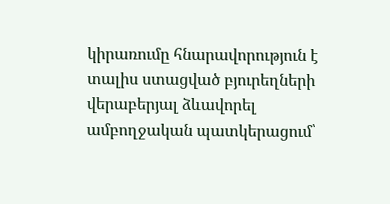կիրառումը հնարավորություն է տալիս ստացված բյուրեղների վերաբերյալ ձևավորել ամբողջական պատկերացում՝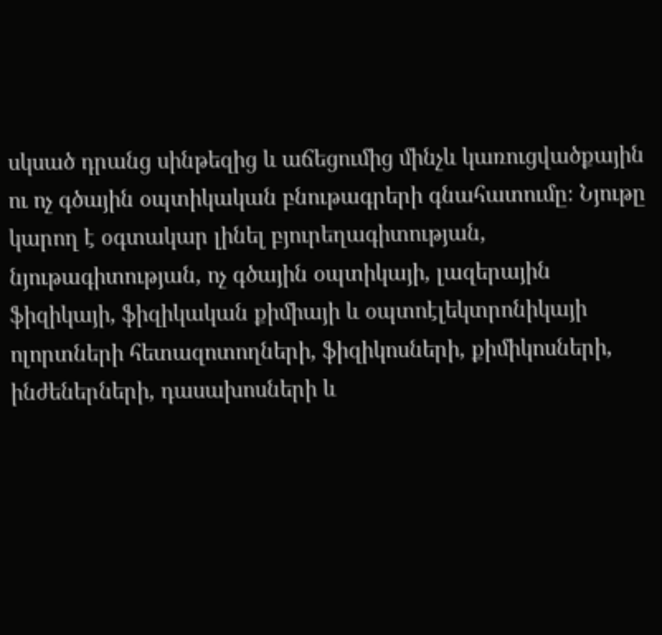սկսած դրանց սինթեզից և աճեցումից մինչև կառուցվածքային ու ոչ գծային օպտիկական բնութագրերի գնահատումը։ Նյութը կարող է օգտակար լինել բյուրեղագիտության, նյութագիտության, ոչ գծային օպտիկայի, լազերային ֆիզիկայի, ֆիզիկական քիմիայի և օպտոէլեկտրոնիկայի ոլորտների հետազոտողների, ֆիզիկոսների, քիմիկոսների, ինժեներների, դասախոսների և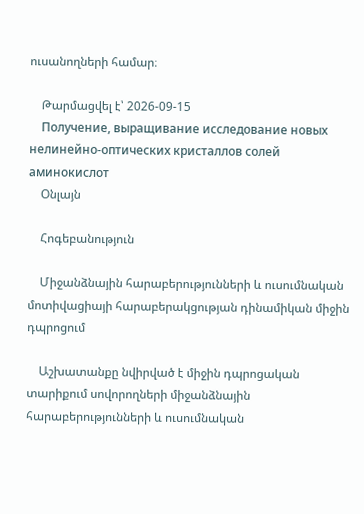ուսանողների համար։

    Թարմացվել է՝ 2026-09-15
    Получение, выращивание исследование новых нелинейно-оптических кристаллов солей аминокислот
    Օնլայն

    Հոգեբանություն

    Միջանձնային հարաբերությունների և ուսումնական մոտիվացիայի հարաբերակցության դինամիկան միջին դպրոցում

    Աշխատանքը նվիրված է միջին դպրոցական տարիքում սովորողների միջանձնային հարաբերությունների և ուսումնական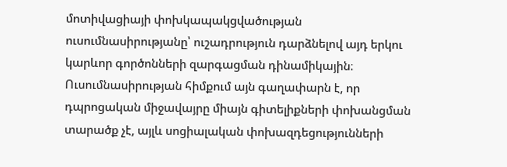մոտիվացիայի փոխկապակցվածության ուսումնասիրությանը՝ ուշադրություն դարձնելով այդ երկու կարևոր գործոնների զարգացման դինամիկային։ Ուսումնասիրության հիմքում այն գաղափարն է, որ դպրոցական միջավայրը միայն գիտելիքների փոխանցման տարածք չէ, այլև սոցիալական փոխազդեցությունների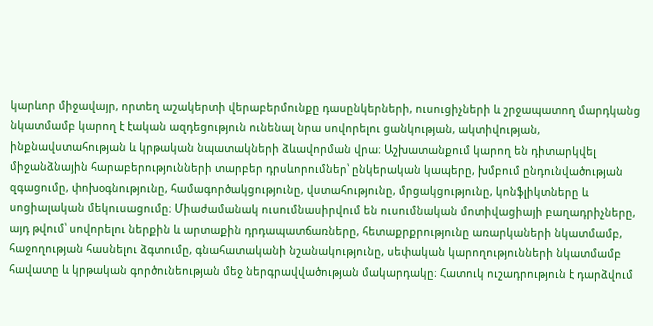կարևոր միջավայր, որտեղ աշակերտի վերաբերմունքը դասընկերների, ուսուցիչների և շրջապատող մարդկանց նկատմամբ կարող է էական ազդեցություն ունենալ նրա սովորելու ցանկության, ակտիվության, ինքնավստահության և կրթական նպատակների ձևավորման վրա։ Աշխատանքում կարող են դիտարկվել միջանձնային հարաբերությունների տարբեր դրսևորումներ՝ ընկերական կապերը, խմբում ընդունվածության զգացումը, փոխօգնությունը, համագործակցությունը, վստահությունը, մրցակցությունը, կոնֆլիկտները և սոցիալական մեկուսացումը։ Միաժամանակ ուսումնասիրվում են ուսումնական մոտիվացիայի բաղադրիչները, այդ թվում՝ սովորելու ներքին և արտաքին դրդապատճառները, հետաքրքրությունը առարկաների նկատմամբ, հաջողության հասնելու ձգտումը, գնահատականի նշանակությունը, սեփական կարողությունների նկատմամբ հավատը և կրթական գործունեության մեջ ներգրավվածության մակարդակը։ Հատուկ ուշադրություն է դարձվում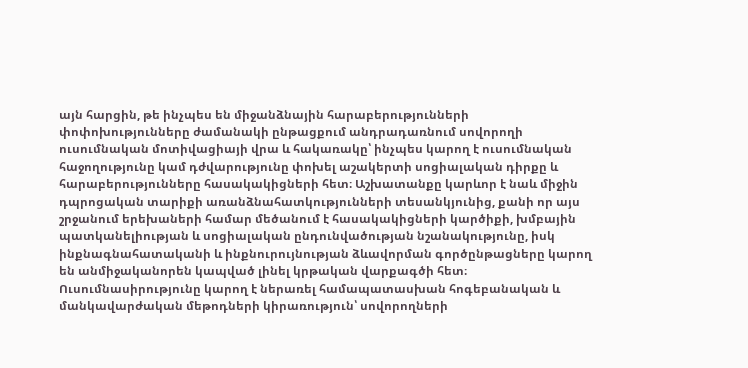այն հարցին, թե ինչպես են միջանձնային հարաբերությունների փոփոխությունները ժամանակի ընթացքում անդրադառնում սովորողի ուսումնական մոտիվացիայի վրա և հակառակը՝ ինչպես կարող է ուսումնական հաջողությունը կամ դժվարությունը փոխել աշակերտի սոցիալական դիրքը և հարաբերությունները հասակակիցների հետ։ Աշխատանքը կարևոր է նաև միջին դպրոցական տարիքի առանձնահատկությունների տեսանկյունից, քանի որ այս շրջանում երեխաների համար մեծանում է հասակակիցների կարծիքի, խմբային պատկանելիության և սոցիալական ընդունվածության նշանակությունը, իսկ ինքնագնահատականի և ինքնուրույնության ձևավորման գործընթացները կարող են անմիջականորեն կապված լինել կրթական վարքագծի հետ։ Ուսումնասիրությունը կարող է ներառել համապատասխան հոգեբանական և մանկավարժական մեթոդների կիրառություն՝ սովորողների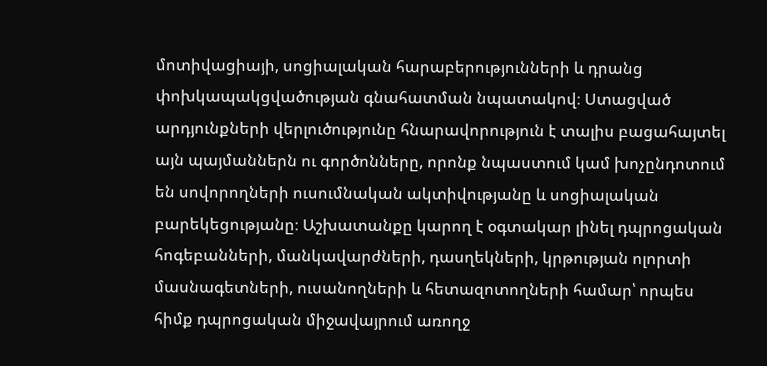մոտիվացիայի, սոցիալական հարաբերությունների և դրանց փոխկապակցվածության գնահատման նպատակով։ Ստացված արդյունքների վերլուծությունը հնարավորություն է տալիս բացահայտել այն պայմաններն ու գործոնները, որոնք նպաստում կամ խոչընդոտում են սովորողների ուսումնական ակտիվությանը և սոցիալական բարեկեցությանը։ Աշխատանքը կարող է օգտակար լինել դպրոցական հոգեբանների, մանկավարժների, դասղեկների, կրթության ոլորտի մասնագետների, ուսանողների և հետազոտողների համար՝ որպես հիմք դպրոցական միջավայրում առողջ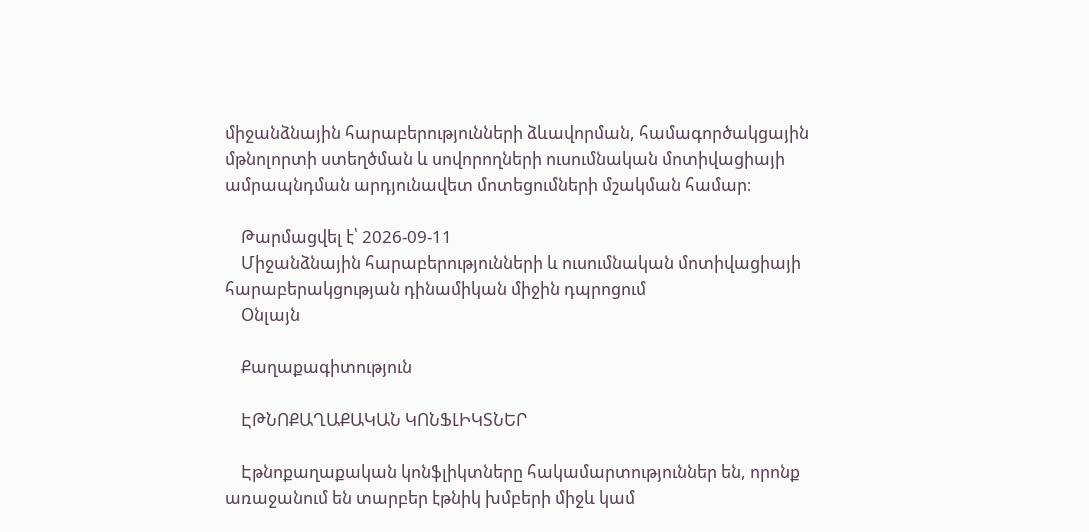միջանձնային հարաբերությունների ձևավորման, համագործակցային մթնոլորտի ստեղծման և սովորողների ուսումնական մոտիվացիայի ամրապնդման արդյունավետ մոտեցումների մշակման համար։

    Թարմացվել է՝ 2026-09-11
    Միջանձնային հարաբերությունների և ուսումնական մոտիվացիայի հարաբերակցության դինամիկան միջին դպրոցում
    Օնլայն

    Քաղաքագիտություն

    ԷԹՆՈՔԱՂԱՔԱԿԱՆ ԿՈՆՖԼԻԿՏՆԵՐ

    Էթնոքաղաքական կոնֆլիկտները հակամարտություններ են, որոնք առաջանում են տարբեր էթնիկ խմբերի միջև կամ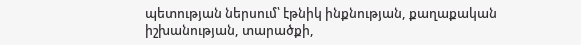պետության ներսում՝ էթնիկ ինքնության, քաղաքական իշխանության, տարածքի,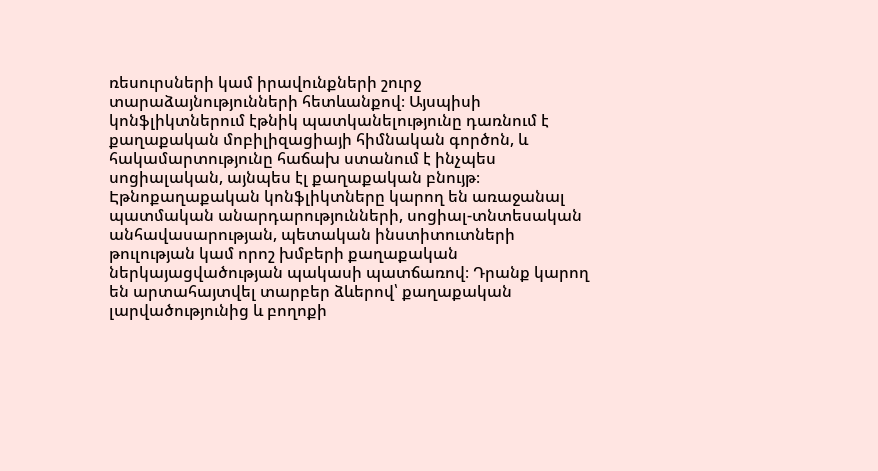ռեսուրսների կամ իրավունքների շուրջ տարաձայնությունների հետևանքով։ Այսպիսի կոնֆլիկտներում էթնիկ պատկանելությունը դառնում է քաղաքական մոբիլիզացիայի հիմնական գործոն, և հակամարտությունը հաճախ ստանում է ինչպես սոցիալական, այնպես էլ քաղաքական բնույթ։ Էթնոքաղաքական կոնֆլիկտները կարող են առաջանալ պատմական անարդարությունների, սոցիալ-տնտեսական անհավասարության, պետական ինստիտուտների թուլության կամ որոշ խմբերի քաղաքական ներկայացվածության պակասի պատճառով։ Դրանք կարող են արտահայտվել տարբեր ձևերով՝ քաղաքական լարվածությունից և բողոքի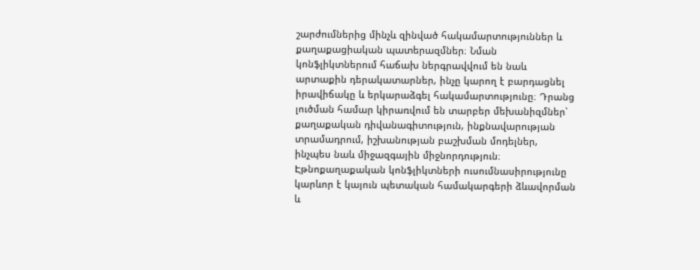շարժումներից մինչև զինված հակամարտություններ և քաղաքացիական պատերազմներ։ Նման կոնֆլիկտներում հաճախ ներգրավվում են նաև արտաքին դերակատարներ, ինչը կարող է բարդացնել իրավիճակը և երկարաձգել հակամարտությունը։ Դրանց լուծման համար կիրառվում են տարբեր մեխանիզմներ՝ քաղաքական դիվանագիտություն, ինքնավարության տրամադրում, իշխանության բաշխման մոդելներ, ինչպես նաև միջազգային միջնորդություն։ Էթնոքաղաքական կոնֆլիկտների ուսումնասիրությունը կարևոր է կայուն պետական համակարգերի ձևավորման և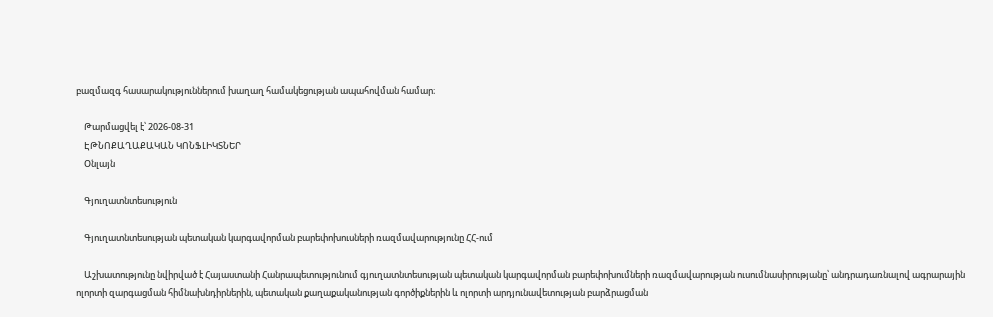բազմազգ հասարակություններում խաղաղ համակեցության ապահովման համար։

    Թարմացվել է՝ 2026-08-31
    ԷԹՆՈՔԱՂԱՔԱԿԱՆ ԿՈՆՖԼԻԿՏՆԵՐ
    Օնլայն

    Գյուղատնտեսություն

    Գյուղատնտեսության պետական կարգավորման բարեփոխուսների ռազմավարությունը ՀՀ-ում

    Աշխատությունը նվիրված է Հայաստանի Հանրապետությունում գյուղատնտեսության պետական կարգավորման բարեփոխումների ռազմավարության ուսումնասիրությանը՝ անդրադառնալով ագրարային ոլորտի զարգացման հիմնախնդիրներին, պետական քաղաքականության գործիքներին և ոլորտի արդյունավետության բարձրացման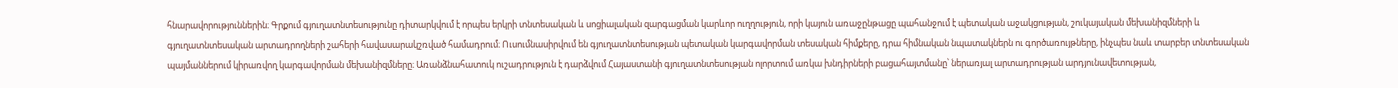հնարավորություններին։ Գրքում գյուղատնտեսությունը դիտարկվում է որպես երկրի տնտեսական և սոցիալական զարգացման կարևոր ուղղություն, որի կայուն առաջընթացը պահանջում է պետական աջակցության, շուկայական մեխանիզմների և գյուղատնտեսական արտադրողների շահերի հավասարակշռված համադրում։ Ուսումնասիրվում են գյուղատնտեսության պետական կարգավորման տեսական հիմքերը, դրա հիմնական նպատակներն ու գործառույթները, ինչպես նաև տարբեր տնտեսական պայմաններում կիրառվող կարգավորման մեխանիզմները։ Առանձնահատուկ ուշադրություն է դարձվում Հայաստանի գյուղատնտեսության ոլորտում առկա խնդիրների բացահայտմանը՝ ներառյալ արտադրության արդյունավետության,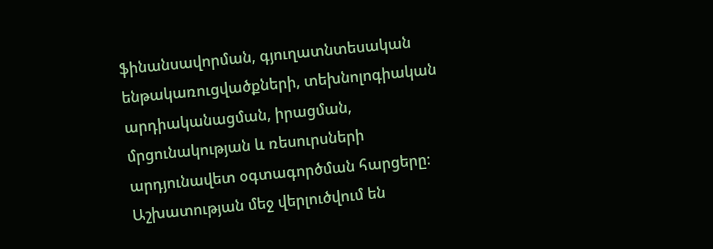ֆինանսավորման, գյուղատնտեսական ենթակառուցվածքների, տեխնոլոգիական արդիականացման, իրացման, մրցունակության և ռեսուրսների արդյունավետ օգտագործման հարցերը։ Աշխատության մեջ վերլուծվում են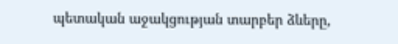պետական աջակցության տարբեր ձևերը,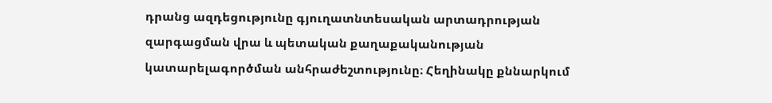դրանց ազդեցությունը գյուղատնտեսական արտադրության զարգացման վրա և պետական քաղաքականության կատարելագործման անհրաժեշտությունը։ Հեղինակը քննարկում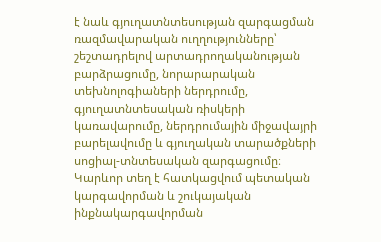է նաև գյուղատնտեսության զարգացման ռազմավարական ուղղությունները՝ շեշտադրելով արտադրողականության բարձրացումը, նորարարական տեխնոլոգիաների ներդրումը, գյուղատնտեսական ռիսկերի կառավարումը, ներդրումային միջավայրի բարելավումը և գյուղական տարածքների սոցիալ-տնտեսական զարգացումը։ Կարևոր տեղ է հատկացվում պետական կարգավորման և շուկայական ինքնակարգավորման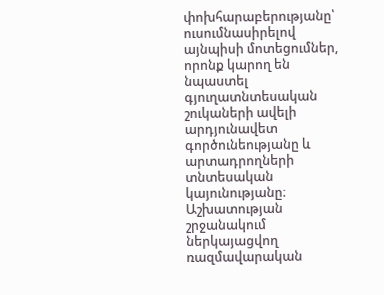փոխհարաբերությանը՝ ուսումնասիրելով այնպիսի մոտեցումներ, որոնք կարող են նպաստել գյուղատնտեսական շուկաների ավելի արդյունավետ գործունեությանը և արտադրողների տնտեսական կայունությանը։ Աշխատության շրջանակում ներկայացվող ռազմավարական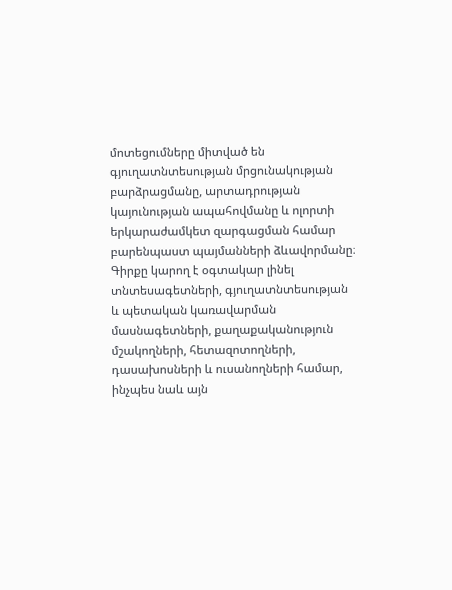մոտեցումները միտված են գյուղատնտեսության մրցունակության բարձրացմանը, արտադրության կայունության ապահովմանը և ոլորտի երկարաժամկետ զարգացման համար բարենպաստ պայմանների ձևավորմանը։ Գիրքը կարող է օգտակար լինել տնտեսագետների, գյուղատնտեսության և պետական կառավարման մասնագետների, քաղաքականություն մշակողների, հետազոտողների, դասախոսների և ուսանողների համար, ինչպես նաև այն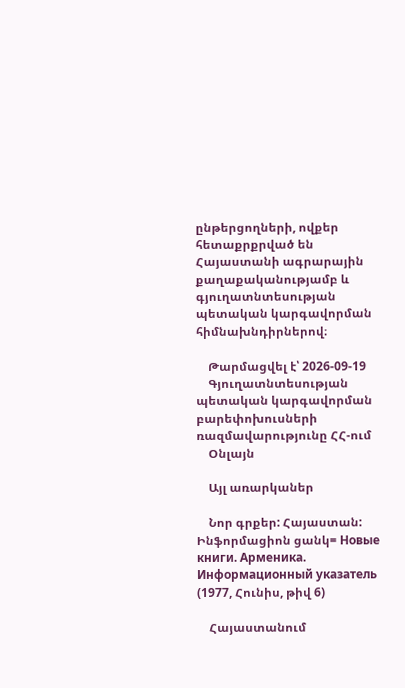ընթերցողների, ովքեր հետաքրքրված են Հայաստանի ագրարային քաղաքականությամբ և գյուղատնտեսության պետական կարգավորման հիմնախնդիրներով։

    Թարմացվել է՝ 2026-09-19
    Գյուղատնտեսության պետական կարգավորման բարեփոխուսների ռազմավարությունը ՀՀ-ում
    Օնլայն

    Այլ առարկաներ

    Նոր գրքեր: Հայաստան: Ինֆորմացիոն ցանկ= Новые книги. Арменика. Информационный указатель (1977, Հունիս, թիվ 6)

    Հայաստանում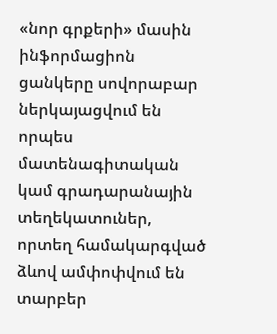«նոր գրքերի» մասին ինֆորմացիոն ցանկերը սովորաբար ներկայացվում են որպես մատենագիտական կամ գրադարանային տեղեկատուներ, որտեղ համակարգված ձևով ամփոփվում են տարբեր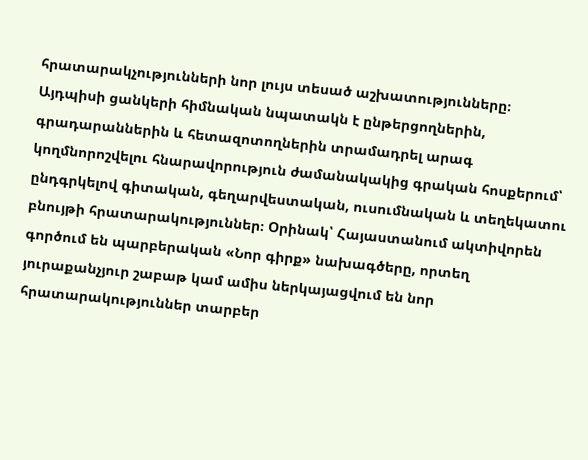հրատարակչությունների նոր լույս տեսած աշխատությունները։ Այդպիսի ցանկերի հիմնական նպատակն է ընթերցողներին, գրադարաններին և հետազոտողներին տրամադրել արագ կողմնորոշվելու հնարավորություն ժամանակակից գրական հոսքերում՝ ընդգրկելով գիտական, գեղարվեստական, ուսումնական և տեղեկատու բնույթի հրատարակություններ։ Օրինակ՝ Հայաստանում ակտիվորեն գործում են պարբերական «Նոր գիրք» նախագծերը, որտեղ յուրաքանչյուր շաբաթ կամ ամիս ներկայացվում են նոր հրատարակություններ տարբեր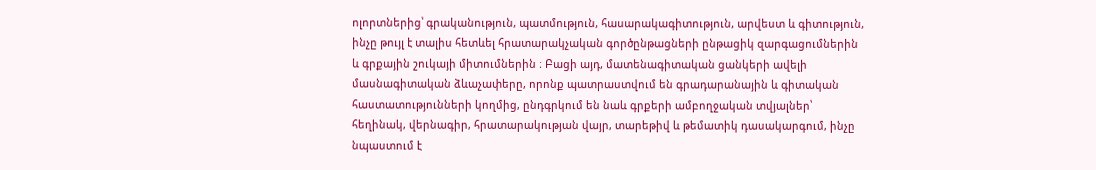ոլորտներից՝ գրականություն, պատմություն, հասարակագիտություն, արվեստ և գիտություն, ինչը թույլ է տալիս հետևել հրատարակչական գործընթացների ընթացիկ զարգացումներին և գրքային շուկայի միտումներին ։ Բացի այդ, մատենագիտական ցանկերի ավելի մասնագիտական ձևաչափերը, որոնք պատրաստվում են գրադարանային և գիտական հաստատությունների կողմից, ընդգրկում են նաև գրքերի ամբողջական տվյալներ՝ հեղինակ, վերնագիր, հրատարակության վայր, տարեթիվ և թեմատիկ դասակարգում, ինչը նպաստում է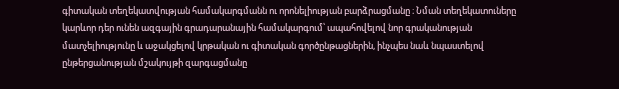գիտական տեղեկատվության համակարգմանն ու որոնելիության բարձրացմանը ։ Նման տեղեկատուները կարևոր դեր ունեն ազգային գրադարանային համակարգում՝ ապահովելով նոր գրականության մատչելիությունը և աջակցելով կրթական ու գիտական գործընթացներին, ինչպես նաև նպաստելով ընթերցանության մշակույթի զարգացմանը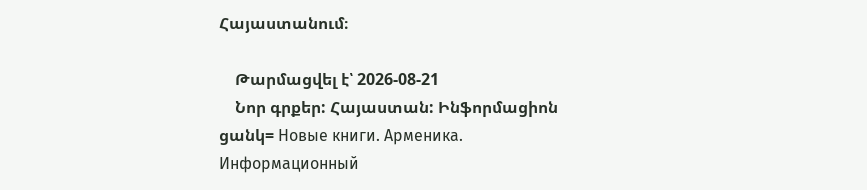Հայաստանում։

    Թարմացվել է՝ 2026-08-21
    Նոր գրքեր: Հայաստան: Ինֆորմացիոն ցանկ= Новые книги. Арменика. Информационный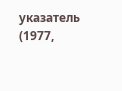указатель (1977,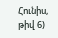Հունիս, թիվ 6)